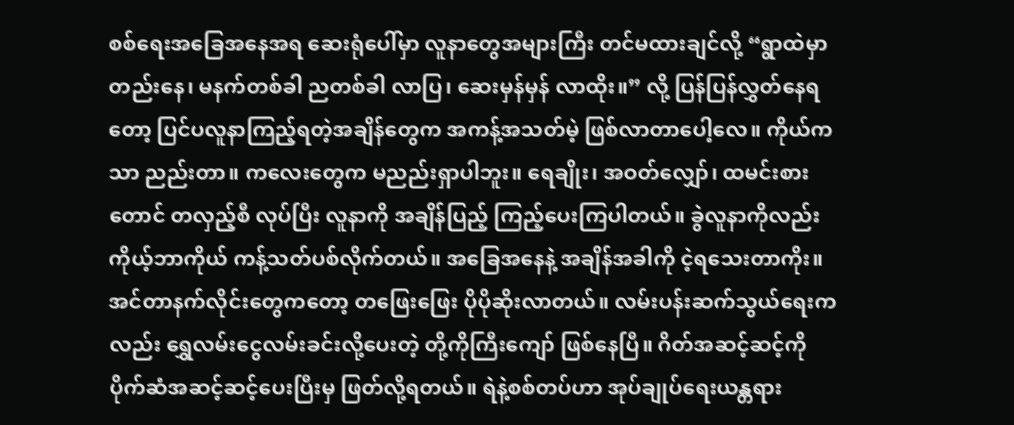စစ်ရေးအခြေအနေအရ ဆေးရုံပေါ်မှာ လူနာတွေအများကြီး တင်မထားချင်လို့ “ရွာထဲမှာ တည်းနေ၊ မနက်တစ်ခါ ညတစ်ခါ လာပြ၊ ဆေးမှန်မှန် လာထိုး။” လို့ ပြန်ပြန်လွှတ်နေရတော့ ပြင်ပလူနာကြည့်ရတဲ့အချိန်တွေက အကန့်အသတ်မဲ့ ဖြစ်လာတာပေါ့လေ။ ကိုယ်ကသာ ညည်းတာ။ ကလေးတွေက မညည်းရှာပါဘူး။ ရေချိုး၊ အဝတ်လျှော်၊ ထမင်းစားတောင် တလှည့်စီ လုပ်ပြီး လူနာကို အချိန်ပြည့် ကြည့်ပေးကြပါတယ်။ ခွဲလူနာကိုလည်း ကိုယ့်ဘာကိုယ် ကန့်သတ်ပစ်လိုက်တယ်။ အခြေအနေနဲ့ အချိန်အခါကို ငဲ့ရသေးတာကိုး။ အင်တာနက်လိုင်းတွေကတော့ တဖြေးဖြေး ပိုပိုဆိုးလာတယ်။ လမ်းပန်းဆက်သွယ်ရေးကလည်း ရွှေလမ်းငွေလမ်းခင်းလို့ပေးတဲ့ တို့ကိုကြီးကျော် ဖြစ်နေပြီ။ ဂိတ်အဆင့်ဆင့်ကို ပိုက်ဆံအဆင့်ဆင့်ပေးပြီးမှ ဖြတ်လို့ရတယ်။ ရဲနဲ့စစ်တပ်ဟာ အုပ်ချုပ်ရေးယန္တရား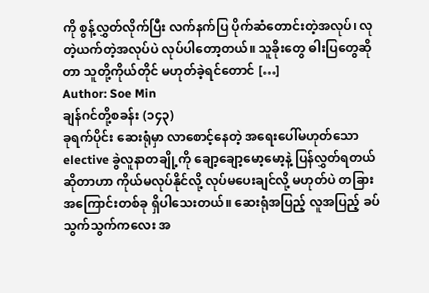ကို စွန့်လွှတ်လိုက်ပြီး လက်နက်ပြ ပိုက်ဆံတောင်းတဲ့အလုပ်၊ လုတဲ့ယက်တဲ့အလုပ်ပဲ လုပ်ပါတော့တယ်။ သူခိုးတွေ ဓါးပြတွေဆိုတာ သူတို့ကိုယ်တိုင် မဟုတ်ခဲ့ရင်တောင် […]
Author: Soe Min
ချန်ဂင်တို့စခန်း (၁၄၃)
ခုရက်ပိုင်း ဆေးရုံမှာ လာစောင့်နေတဲ့ အရေးပေါ်မဟုတ်သော elective ခွဲလူနာတချို့ကို ချော့ချော့မော့မော့နဲ့ ပြန်လွှတ်ရတယ် ဆိုတာဟာ ကိုယ်မလုပ်နိုင်လို့ လုပ်မပေးချင်လို့ မဟုတ်ပဲ တခြားအကြောင်းတစ်ခု ရှိပါသေးတယ်။ ဆေးရုံအပြည့် လူအပြည့် ခပ်သွက်သွက်ကလေး အ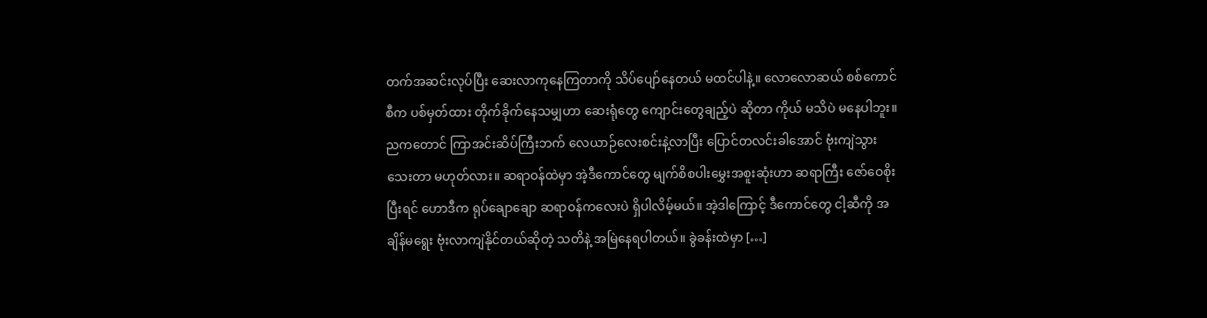တက်အဆင်းလုပ်ပြီး ဆေးလာကုနေကြတာကို သိပ်ပျော်နေတယ် မထင်ပါနဲ့။ လောလောဆယ် စစ်ကောင်စီက ပစ်မှတ်ထား တိုက်ခိုက်နေသမျှဟာ ဆေးရုံတွေ ကျောင်းတွေချည့်ပဲ ဆိုတာ ကိုယ် မသိပဲ မနေပါဘူး။ ညကတောင် ကြာအင်းဆိပ်ကြီးဘက် လေယာဉ်လေးစင်းနဲ့လာပြီး ပြောင်တလင်းခါအောင် ဗုံးကျဲသွားသေးတာ မဟုတ်လား။ ဆရာဝန်ထဲမှာ အဲ့ဒီကောင်တွေ မျက်စိစပါးမွှေးအစူးဆုံးဟာ ဆရာကြီး ဇော်ဝေစိုး ပြီးရင် ဟောဒီက ရုပ်ချောချော ဆရာဝန်ကလေးပဲ ရှိပါလိမ့်မယ်။ အဲ့ဒါကြောင့် ဒီကောင်တွေ ငါ့ဆီကို အချိန်မရွေး ဗုံးလာကျဲနိုင်တယ်ဆိုတဲ့ သတိနဲ့ အမြဲနေရပါတယ်။ ခွဲခန်းထဲမှာ […]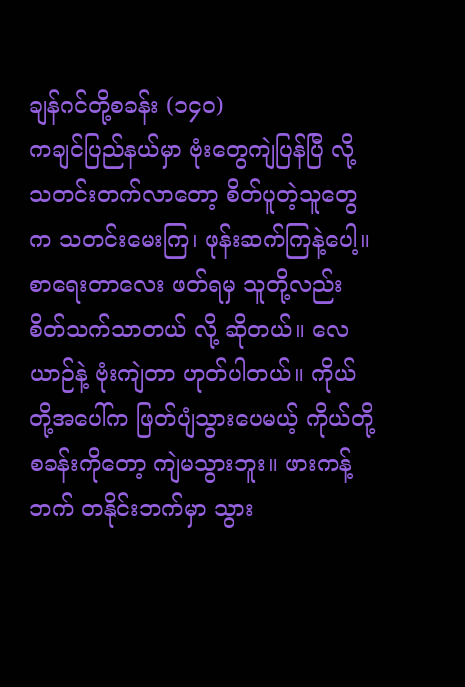ချန်ဂင်တို့စခန်း (၁၄၀)
ကချင်ပြည်နယ်မှာ ဗုံးတွေကျဲပြန်ပြီ လို့ သတင်းတက်လာတော့ စိတ်ပူတဲ့သူတွေက သတင်းမေးကြ၊ ဖုန်းဆက်ကြနဲ့ပေါ့။ စာရေးတာလေး ဖတ်ရမှ သူတို့လည်း စိတ်သက်သာတယ် လို့ ဆိုတယ်။ လေယာဉ်နဲ့ ဗုံးကျဲတာ ဟုတ်ပါတယ်။ ကိုယ်တို့အပေါ်က ဖြတ်ပျံသွားပေမယ့် ကိုယ်တို့စခန်းကိုတော့ ကျဲမသွားဘူး။ ဖားကန့်ဘက် တနိုင်းဘက်မှာ သွား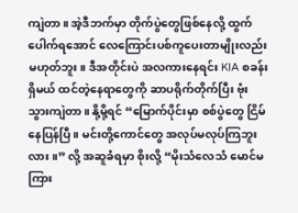ကျဲတာ။ အဲ့ဒီဘက်မှာ တိုက်ပွဲတွေဖြစ်နေလို့ ထွက်ပေါက်ရအောင် လေကြောင်းပစ်ကူပေးတာမျိုးလည်း မဟုတ်ဘူး။ ဒီအတိုင်းပဲ အလကားနေရင်း KIA စခန်းရှိမယ် ထင်တဲ့နေရာတွေကို ဆာပရိုက်တိုက်ပြီး ဗုံးသွားကျဲတာ။ နို့မို့ရင် “မြောက်ပိုင်းမှာ စစ်ပွဲတွေ ငြိမ်နေပြန်ပြီ။ မင်းတို့ကောင်တွေ အလုပ်မလုပ်ကြဘူးလား။” လို့ အဆူခံရမှာ စိုးလို့ “မိုးသံလေသံ မောင်မကြား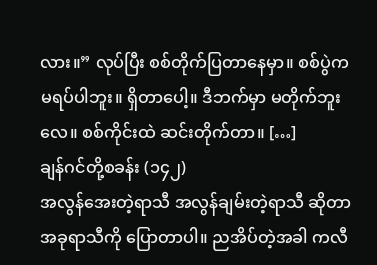လား။” လုပ်ပြီး စစ်တိုက်ပြတာနေမှာ။ စစ်ပွဲက မရပ်ပါဘူး။ ရှိတာပေါ့။ ဒီဘက်မှာ မတိုက်ဘူးလေ။ စစ်ကိုင်းထဲ ဆင်းတိုက်တာ။ […]
ချန်ဂင်တို့စခန်း (၁၄၂)
အလွန်အေးတဲ့ရာသီ အလွန်ချမ်းတဲ့ရာသီ ဆိုတာ အခုရာသီကို ပြောတာပါ။ ညအိပ်တဲ့အခါ ကလီ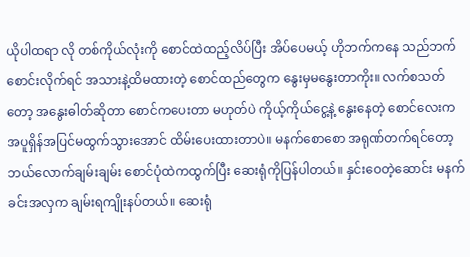ယိုပါထရာ လို တစ်ကိုယ်လုံးကို စောင်ထဲထည့်လိပ်ပြီး အိပ်ပေမယ့် ဟိုဘက်ကနေ သည်ဘက် စောင်းလိုက်ရင် အသားနဲ့ထိမထားတဲ့ စောင်ထည်တွေက နွေးမှမနွေးတာကိုး။ လက်စသတ်တော့ အနွေးဓါတ်ဆိုတာ စောင်ကပေးတာ မဟုတ်ပဲ ကိုယ့်ကိုယ်ငွေ့နဲ့ နွေးနေတဲ့ စောင်လေးက အပူရှိန်အပြင်မထွက်သွားအောင် ထိမ်းပေးထားတာပဲ။ မနက်စောစော အရုဏ်တက်ရင်တော့ ဘယ်လောက်ချမ်းချမ်း စောင်ပုံထဲကထွက်ပြီး ဆေးရုံကိုပြန်ပါတယ်။ နှင်းဝေတဲ့ဆောင်း မနက်ခင်းအလှက ချမ်းရကျိုးနပ်တယ်။ ဆေးရုံ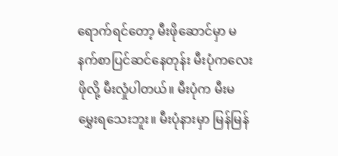ရောက်ရင်တော့ မီးဖိုဆောင်မှာ မနက်စာပြင်ဆင်နေတုန်း မီးပုံကလေးဖိုလို့ မီးလှုံပါတယ်။ မီးပုံက မီးမမွှေးရသေးဘူး။ မီးပုံနားမှာ မြန်မြန်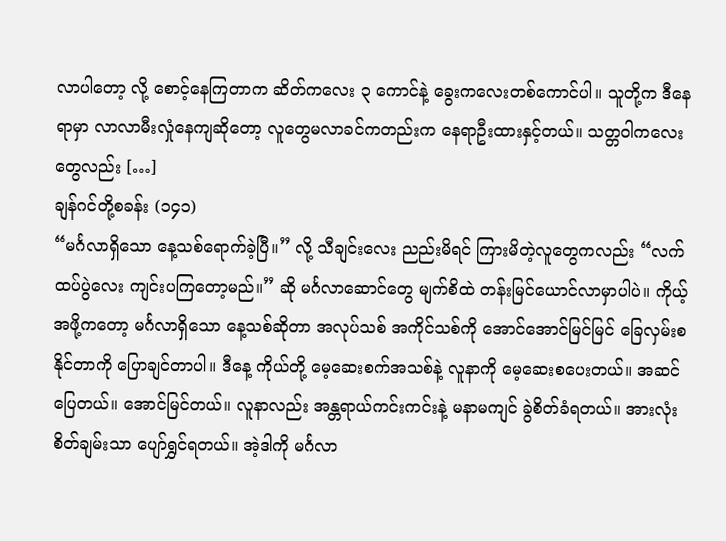လာပါတော့ လို့ စောင့်နေကြတာက ဆိတ်ကလေး ၃ ကောင်နဲ့ ခွေးကလေးတစ်ကောင်ပါ။ သူတို့က ဒီနေရာမှာ လာလာမီးလှုံနေကျဆိုတော့ လူတွေမလာခင်ကတည်းက နေရာဦးထားနှင့်တယ်။ သတ္တဝါကလေးတွေလည်း […]
ချန်ဂင်တို့စခန်း (၁၄၁)
“မင်္ဂလာရှိသော နေ့သစ်ရောက်ခဲ့ပြီ။” လို့ သီချင်းလေး ညည်းမိရင် ကြားမိတဲ့လူတွေကလည်း “လက်ထပ်ပွဲလေး ကျင်းပကြတော့မည်။” ဆို မင်္ဂလာဆောင်တွေ မျက်စိထဲ တန်းမြင်ယောင်လာမှာပါပဲ။ ကိုယ့်အဖို့ကတော့ မင်္ဂလာရှိသော နေ့သစ်ဆိုတာ အလုပ်သစ် အကိုင်သစ်ကို အောင်အောင်မြင်မြင် ခြေလှမ်းစနိုင်တာကို ပြောချင်တာပါ။ ဒီနေ့ ကိုယ်တို့ မေ့ဆေးစက်အသစ်နဲ့ လူနာကို မေ့ဆေးစပေးတယ်။ အဆင်ပြေတယ်။ အောင်မြင်တယ်။ လူနာလည်း အန္တရာယ်ကင်းကင်းနဲ့ မနာမကျင် ခွဲစိတ်ခံရတယ်။ အားလုံး စိတ်ချမ်းသာ ပျော်ရွှင်ရတယ်။ အဲ့ဒါကို မင်္ဂလာ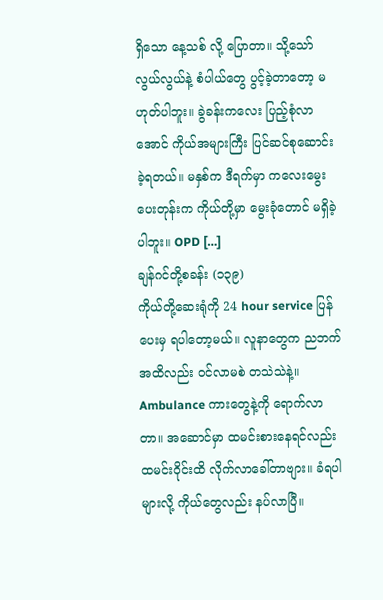ရှိသော နေ့သစ် လို့ ပြောတာ။ သို့သော် လွယ်လွယ်နဲ့ စံပါယ်တွေ ပွင့်ခဲ့တာတော့ မဟုတ်ပါဘူး။ ခွဲခန်းကလေး ပြည့်စုံလာအောင် ကိုယ်အများကြီး ပြင်ဆင်စုဆောင်းခဲ့ရတယ်။ မနှစ်က ဒီရက်မှာ ကလေးမွေးပေးတုန်းက ကိုယ်တို့မှာ မွေးခုံတောင် မရှိခဲ့ပါဘူး။ OPD […]
ချန်ဂင်တို့စခန်း (၁၃၉)
ကိုယ်တို့ဆေးရုံကို 24 hour service ပြန်ပေးမှ ရပါတော့မယ်။ လူနာတွေက ညဘက်အထိလည်း ဝင်လာမစဲ တသဲသဲနဲ့။ Ambulance ကားတွေနဲ့ကို ရောက်လာတာ။ အဆောင်မှာ ထမင်းစားနေရင်လည်း ထမင်းဝိုင်းထိ လိုက်လာခေါ်တာဗျား။ ခံရပါများလို့ ကိုယ်တွေလည်း နပ်လာပြီ။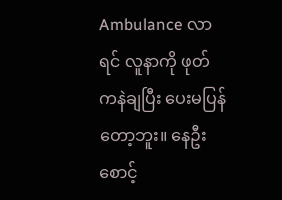Ambulance လာရင် လူနာကို ဖုတ်ကနဲချပြီး ပေးမပြန်တော့ဘူး။ နေဦး စောင့်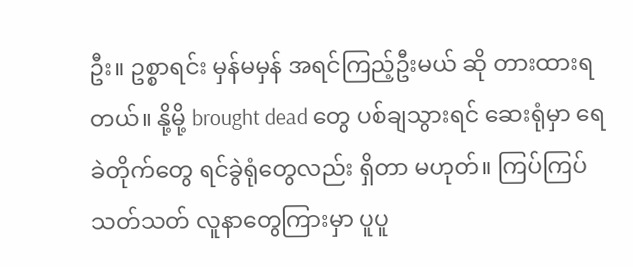ဦး။ ဥစ္စာရင်း မှန်မမှန် အရင်ကြည့်ဦးမယ် ဆို တားထားရတယ်။ နို့မို့ brought dead တွေ ပစ်ချသွားရင် ဆေးရုံမှာ ရေခဲတိုက်တွေ ရင်ခွဲရုံတွေလည်း ရှိတာ မဟုတ်။ ကြပ်ကြပ်သတ်သတ် လူနာတွေကြားမှာ ပူပူ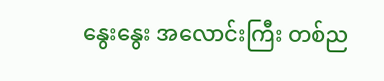နွေးနွေး အလောင်းကြီး တစ်ည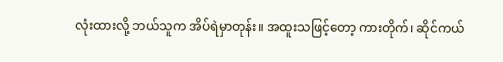လုံးထားလို့ ဘယ်သူက အိပ်ရဲမှာတုန်း။ အထူးသဖြင့်တော့ ကားတိုက်၊ ဆိုင်ကယ်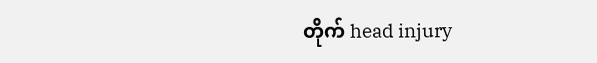တိုက် head injury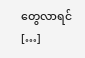တွေလာရင် […]